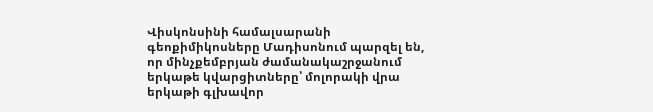Վիսկոնսինի համալսարանի գեոքիմիկոսները Մադիսոնում պարզել են, որ մինչքեմբրյան ժամանակաշրջանում երկաթե կվարցիտները՝ մոլորակի վրա երկաթի գլխավոր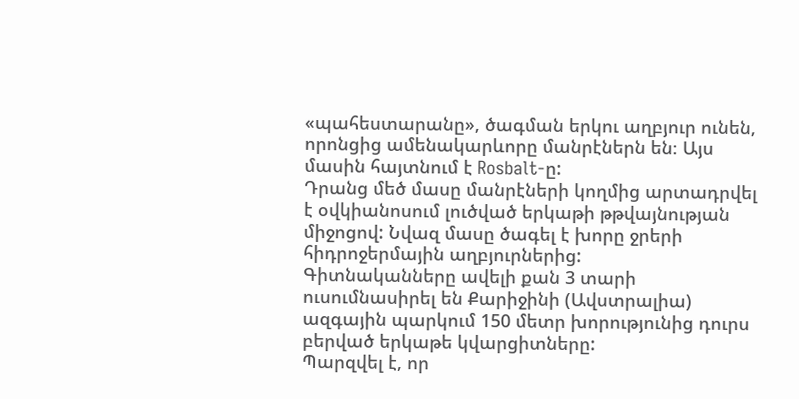«պահեստարանը», ծագման երկու աղբյուր ունեն, որոնցից ամենակարևորը մանրէներն են։ Այս մասին հայտնում է Rosbalt-ը:
Դրանց մեծ մասը մանրէների կողմից արտադրվել է օվկիանոսում լուծված երկաթի թթվայնության միջոցով: Նվազ մասը ծագել է խորը ջրերի հիդրոջերմային աղբյուրներից:
Գիտնականները ավելի քան 3 տարի ուսումնասիրել են Քարիջինի (Ավստրալիա) ազգային պարկում 150 մետր խորությունից դուրս բերված երկաթե կվարցիտները:
Պարզվել է, որ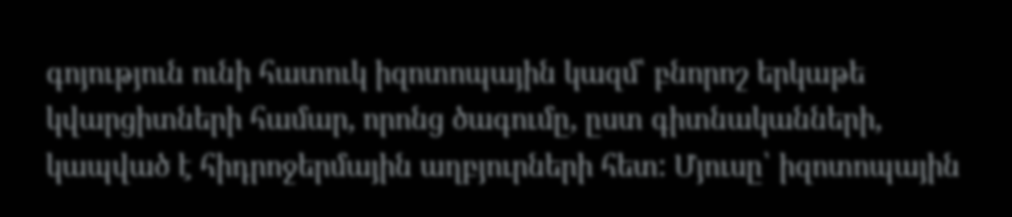գոյություն ունի հատուկ իզոտոպային կազմ՝ բնորոշ երկաթե կվարցիտների համար, որոնց ծագումը, ըստ գիտնականների, կապված է հիդրոջերմային աղբյուրների հետ: Մյուսը՝ իզոտոպային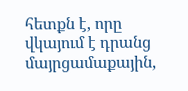հետքն է, որը վկայում է դրանց մայրցամաքային,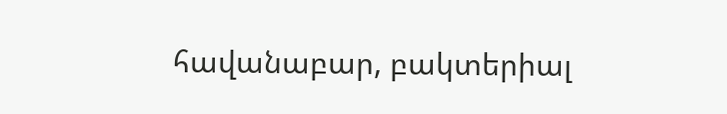հավանաբար, բակտերիալ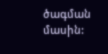ծագման մասին: